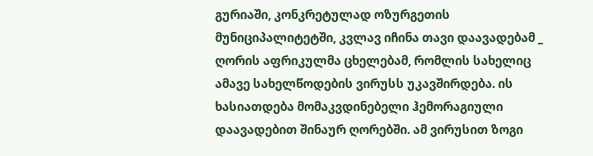გურიაში, კონკრეტულად ოზურგეთის მუნიციპალიტეტში, კვლავ იჩინა თავი დაავადებამ _ ღორის აფრიკულმა ცხელებამ, რომლის სახელიც ამავე სახელწოდების ვირუსს უკავშირდება. ის ხასიათდება მომაკვდინებელი ჰემორაგიული დაავადებით შინაურ ღორებში. ამ ვირუსით ზოგი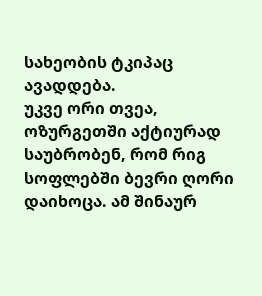სახეობის ტკიპაც ავადდება.
უკვე ორი თვეა, ოზურგეთში აქტიურად საუბრობენ, რომ რიგ სოფლებში ბევრი ღორი დაიხოცა. ამ შინაურ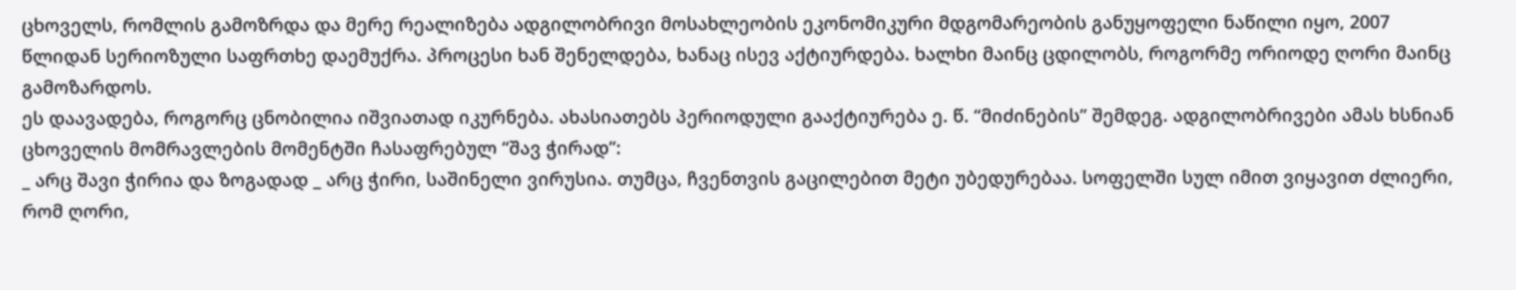ცხოველს, რომლის გამოზრდა და მერე რეალიზება ადგილობრივი მოსახლეობის ეკონომიკური მდგომარეობის განუყოფელი ნაწილი იყო, 2007 წლიდან სერიოზული საფრთხე დაემუქრა. პროცესი ხან შენელდება, ხანაც ისევ აქტიურდება. ხალხი მაინც ცდილობს, როგორმე ორიოდე ღორი მაინც გამოზარდოს.
ეს დაავადება, როგორც ცნობილია იშვიათად იკურნება. ახასიათებს პერიოდული გააქტიურება ე. წ. “მიძინების” შემდეგ. ადგილობრივები ამას ხსნიან ცხოველის მომრავლების მომენტში ჩასაფრებულ “შავ ჭირად”:
_ არც შავი ჭირია და ზოგადად _ არც ჭირი, საშინელი ვირუსია. თუმცა, ჩვენთვის გაცილებით მეტი უბედურებაა. სოფელში სულ იმით ვიყავით ძლიერი, რომ ღორი,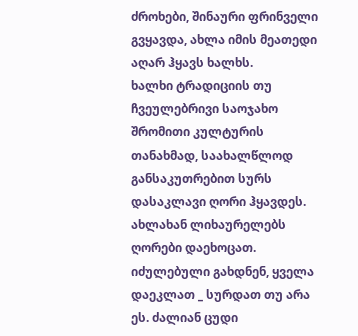ძროხები, შინაური ფრინველი გვყავდა, ახლა იმის მეათედი აღარ ჰყავს ხალხს.
ხალხი ტრადიციის თუ ჩვეულებრივი საოჯახო შრომითი კულტურის თანახმად, საახალწლოდ განსაკუთრებით სურს დასაკლავი ღორი ჰყავდეს. ახლახან ლიხაურელებს ღორები დაეხოცათ. იძულებული გახდნენ, ყველა დაეკლათ _ სურდათ თუ არა ეს. ძალიან ცუდი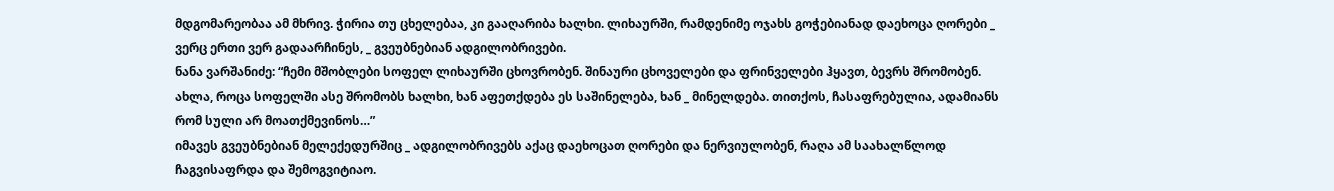მდგომარეობაა ამ მხრივ. ჭირია თუ ცხელებაა, კი გააღარიბა ხალხი. ლიხაურში, რამდენიმე ოჯახს გოჭებიანად დაეხოცა ღორები _ ვერც ერთი ვერ გადაარჩინეს, _ გვეუბნებიან ადგილობრივები.
ნანა ვარშანიძე: “ჩემი მშობლები სოფელ ლიხაურში ცხოვრობენ. შინაური ცხოველები და ფრინველები ჰყავთ, ბევრს შრომობენ. ახლა, როცა სოფელში ასე შრომობს ხალხი, ხან აფეთქდება ეს საშინელება, ხან _ მინელდება. თითქოს, ჩასაფრებულია, ადამიანს რომ სული არ მოათქმევინოს…”
იმავეს გვეუბნებიან მელექედურშიც _ ადგილობრივებს აქაც დაეხოცათ ღორები და ნერვიულობენ, რაღა ამ საახალწლოდ ჩაგვისაფრდა და შემოგვიტიაო.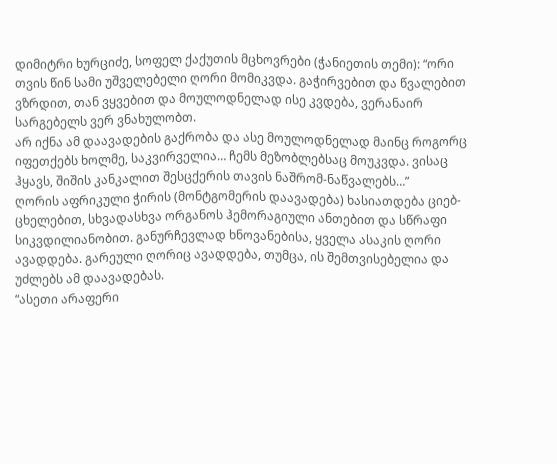დიმიტრი ხურციძე, სოფელ ქაქუთის მცხოვრები (ჭანიეთის თემი): “ორი თვის წინ სამი უშველებელი ღორი მომიკვდა. გაჭირვებით და წვალებით ვზრდით, თან ვყვებით და მოულოდნელად ისე კვდება, ვერანაირ სარგებელს ვერ ვნახულობთ.
არ იქნა ამ დაავადების გაქრობა და ასე მოულოდნელად მაინც როგორც იფეთქებს ხოლმე, საკვირველია… ჩემს მეზობლებსაც მოუკვდა. ვისაც ჰყავს, შიშის კანკალით შესცქერის თავის ნაშრომ-ნაწვალებს…”
ღორის აფრიკული ჭირის (მონტგომერის დაავადება) ხასიათდება ციებ-ცხელებით, სხვადასხვა ორგანოს ჰემორაგიული ანთებით და სწრაფი სიკვდილიანობით. განურჩევლად ხნოვანებისა, ყველა ასაკის ღორი ავადდება. გარეული ღორიც ავადდება, თუმცა, ის შემთვისებელია და უძლებს ამ დაავადებას.
“ასეთი არაფერი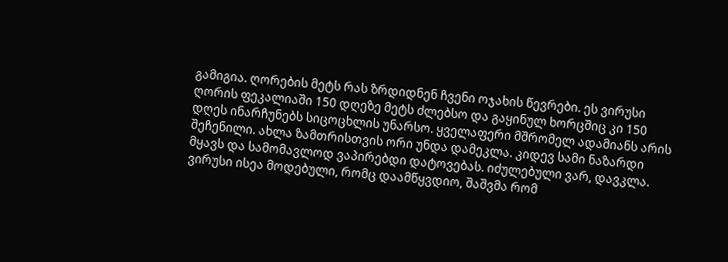გამიგია. ღორების მეტს რას ზრდიდნენ ჩვენი ოჯახის წევრები. ეს ვირუსი ღორის ფეკალიაში 150 დღეზე მეტს ძლებსო და გაყინულ ხორცშიც კი 150 დღეს ინარჩუნებს სიცოცხლის უნარსო. ყველაფერი მშრომელ ადამიანს არის შეჩენილი. ახლა ზამთრისთვის ორი უნდა დამეკლა. კიდევ სამი ნაზარდი მყავს და სამომავლოდ ვაპირებდი დატოვებას. იძულებული ვარ, დავკლა. ვირუსი ისეა მოდებული, რომც დაამწყვდიო, შაშვმა რომ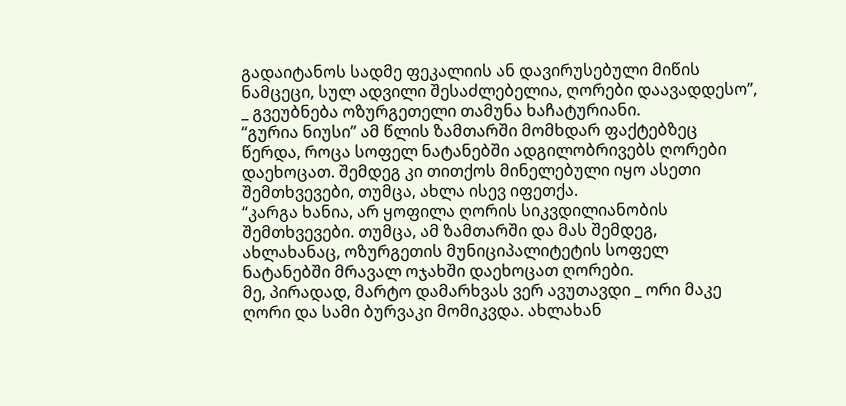გადაიტანოს სადმე ფეკალიის ან დავირუსებული მიწის ნამცეცი, სულ ადვილი შესაძლებელია, ღორები დაავადდესო”, _ გვეუბნება ოზურგეთელი თამუნა ხაჩატურიანი.
“გურია ნიუსი” ამ წლის ზამთარში მომხდარ ფაქტებზეც წერდა, როცა სოფელ ნატანებში ადგილობრივებს ღორები დაეხოცათ. შემდეგ კი თითქოს მინელებული იყო ასეთი შემთხვევები, თუმცა, ახლა ისევ იფეთქა.
“კარგა ხანია, არ ყოფილა ღორის სიკვდილიანობის შემთხვევები. თუმცა, ამ ზამთარში და მას შემდეგ, ახლახანაც, ოზურგეთის მუნიციპალიტეტის სოფელ ნატანებში მრავალ ოჯახში დაეხოცათ ღორები.
მე, პირადად, მარტო დამარხვას ვერ ავუთავდი _ ორი მაკე ღორი და სამი ბურვაკი მომიკვდა. ახლახან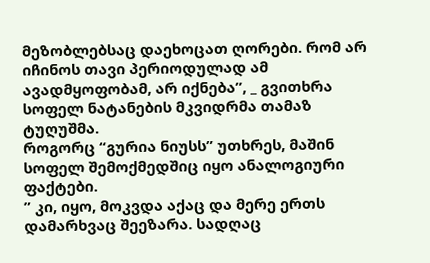მეზობლებსაც დაეხოცათ ღორები. რომ არ იჩინოს თავი პერიოდულად ამ ავადმყოფობამ, არ იქნება”, _ გვითხრა სოფელ ნატანების მკვიდრმა თამაზ ტუღუშმა.
როგორც “გურია ნიუსს” უთხრეს, მაშინ სოფელ შემოქმედშიც იყო ანალოგიური ფაქტები.
” კი, იყო, მოკვდა აქაც და მერე ერთს დამარხვაც შეეზარა. სადღაც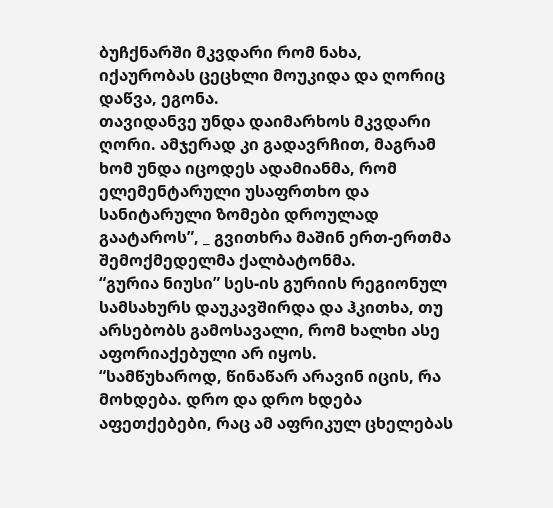ბუჩქნარში მკვდარი რომ ნახა, იქაურობას ცეცხლი მოუკიდა და ღორიც დაწვა, ეგონა.
თავიდანვე უნდა დაიმარხოს მკვდარი ღორი. ამჯერად კი გადავრჩით, მაგრამ ხომ უნდა იცოდეს ადამიანმა, რომ ელემენტარული უსაფრთხო და სანიტარული ზომები დროულად გაატაროს”, _ გვითხრა მაშინ ერთ-ერთმა შემოქმედელმა ქალბატონმა.
“გურია ნიუსი” სეს-ის გურიის რეგიონულ სამსახურს დაუკავშირდა და ჰკითხა, თუ არსებობს გამოსავალი, რომ ხალხი ასე აფორიაქებული არ იყოს.
“სამწუხაროდ, წინაწარ არავინ იცის, რა მოხდება. დრო და დრო ხდება აფეთქებები, რაც ამ აფრიკულ ცხელებას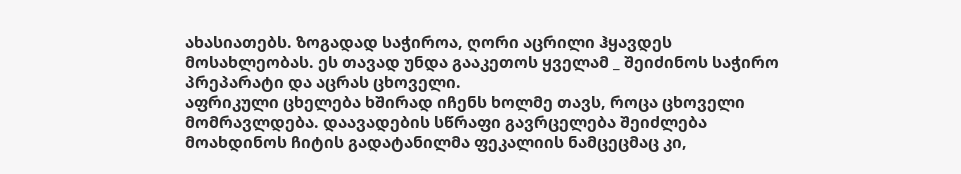ახასიათებს. ზოგადად საჭიროა, ღორი აცრილი ჰყავდეს მოსახლეობას. ეს თავად უნდა გააკეთოს ყველამ _ შეიძინოს საჭირო პრეპარატი და აცრას ცხოველი.
აფრიკული ცხელება ხშირად იჩენს ხოლმე თავს, როცა ცხოველი მომრავლდება. დაავადების სწრაფი გავრცელება შეიძლება მოახდინოს ჩიტის გადატანილმა ფეკალიის ნამცეცმაც კი,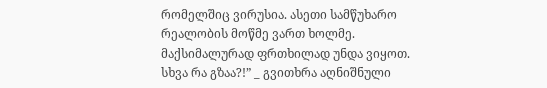რომელშიც ვირუსია. ასეთი სამწუხარო რეალობის მოწმე ვართ ხოლმე. მაქსიმალურად ფრთხილად უნდა ვიყოთ. სხვა რა გზაა?!” _ გვითხრა აღნიშნული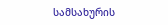სამსახურის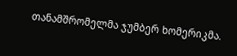თანამშრომელმა ჯუმბერ ხომერიკმა.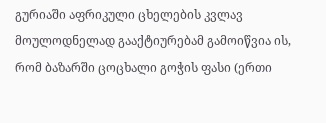გურიაში აფრიკული ცხელების კვლავ მოულოდნელად გააქტიურებამ გამოიწვია ის, რომ ბაზარში ცოცხალი გოჭის ფასი (ერთი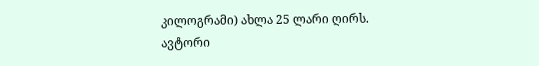კილოგრამი) ახლა 25 ლარი ღირს.
ავტორი